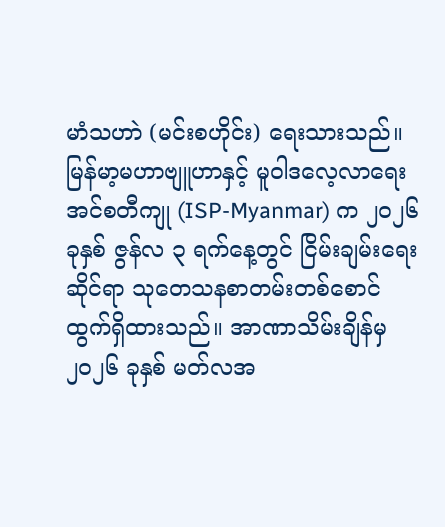မာံသဟာဲ (မင်းစဟိုင်း) ရေးသားသည်။
မြန်မာ့မဟာဗျူဟာနှင့် မူဝါဒလေ့လာရေးအင်စတီကျု (ISP-Myanmar) က ၂၀၂၆ ခုနှစ် ဇွန်လ ၃ ရက်နေ့တွင် ငြိမ်းချမ်းရေးဆိုင်ရာ သုတေသနစာတမ်းတစ်စောင် ထွက်ရှိထားသည်။ အာဏာသိမ်းချိန်မှ ၂၀၂၆ ခုနှစ် မတ်လအ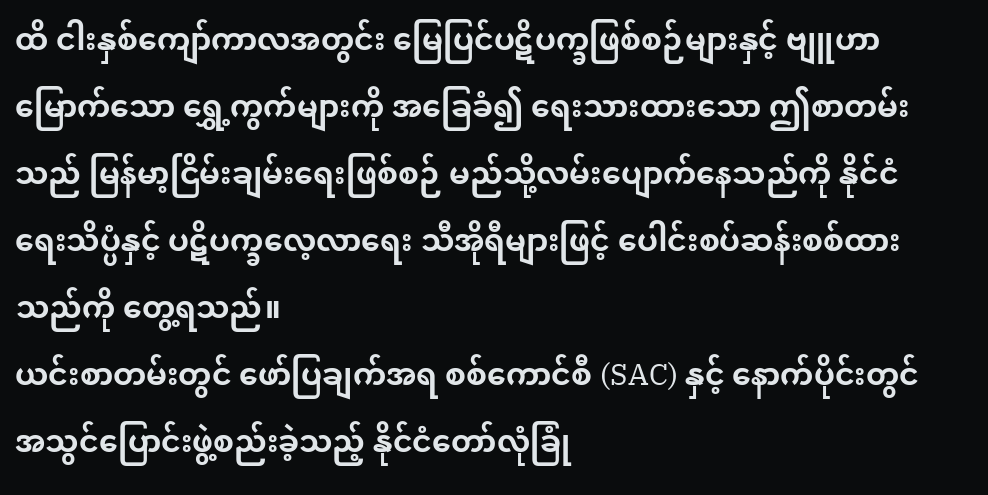ထိ ငါးနှစ်ကျော်ကာလအတွင်း မြေပြင်ပဋိပက္ခဖြစ်စဉ်များနှင့် ဗျူဟာမြောက်သော ရွှေ့ကွက်များကို အခြေခံ၍ ရေးသားထားသော ဤစာတမ်းသည် မြန်မာ့ငြိမ်းချမ်းရေးဖြစ်စဉ် မည်သို့လမ်းပျောက်နေသည်ကို နိုင်ငံရေးသိပ္ပံနှင့် ပဋိပက္ခလေ့လာရေး သီအိုရီများဖြင့် ပေါင်းစပ်ဆန်းစစ်ထားသည်ကို တွေ့ရသည်။
ယင်းစာတမ်းတွင် ဖော်ပြချက်အရ စစ်ကောင်စီ (SAC) နှင့် နောက်ပိုင်းတွင် အသွင်ပြောင်းဖွဲ့စည်းခဲ့သည့် နိုင်ငံတော်လုံခြုံ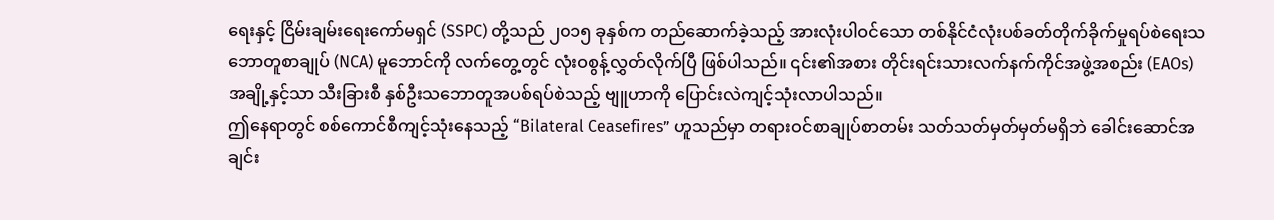ရေးနှင့် ငြိမ်းချမ်းရေးကော်မရှင် (SSPC) တို့သည် ၂၀၁၅ ခုနှစ်က တည်ဆောက်ခဲ့သည့် အားလုံးပါဝင်သော တစ်နိုင်ငံလုံးပစ်ခတ်တိုက်ခိုက်မှုရပ်စဲရေးသဘောတူစာချုပ် (NCA) မူဘောင်ကို လက်တွေ့တွင် လုံးဝစွန့်လွှတ်လိုက်ပြီ ဖြစ်ပါသည်။ ၎င်း၏အစား တိုင်းရင်းသားလက်နက်ကိုင်အဖွဲ့အစည်း (EAOs) အချို့နှင့်သာ သီးခြားစီ နှစ်ဦးသဘောတူအပစ်ရပ်စဲသည့် ဗျူဟာကို ပြောင်းလဲကျင့်သုံးလာပါသည်။
ဤနေရာတွင် စစ်ကောင်စီကျင့်သုံးနေသည့် “Bilateral Ceasefires” ဟူသည်မှာ တရားဝင်စာချုပ်စာတမ်း သတ်သတ်မှတ်မှတ်မရှိဘဲ ခေါင်းဆောင်အချင်း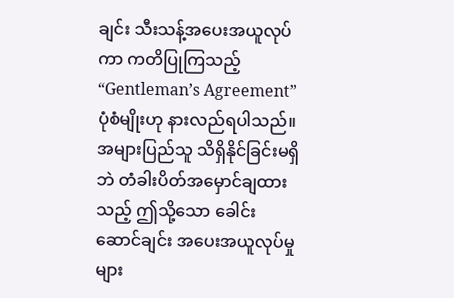ချင်း သီးသန့်အပေးအယူလုပ်ကာ ကတိပြုကြသည့် “Gentleman’s Agreement” ပုံစံမျိုးဟု နားလည်ရပါသည်။ အများပြည်သူ သိရှိနိုင်ခြင်းမရှိဘဲ တံခါးပိတ်အမှောင်ချထားသည့် ဤသို့သော ခေါင်းဆောင်ချင်း အပေးအယူလုပ်မှုများ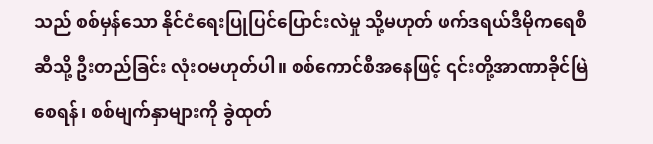သည် စစ်မှန်သော နိုင်ငံရေးပြုပြင်ပြောင်းလဲမှု သို့မဟုတ် ဖက်ဒရယ်ဒီမိုကရေစီဆီသို့ ဦးတည်ခြင်း လုံးဝမဟုတ်ပါ။ စစ်ကောင်စီအနေဖြင့် ၎င်းတို့အာဏာခိုင်မြဲစေရန်၊ စစ်မျက်နှာများကို ခွဲထုတ်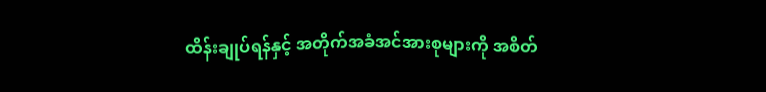ထိန်းချုပ်ရန်နှင့် အတိုက်အခံအင်အားစုများကို အစိတ်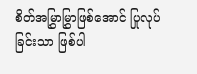စိတ်အမြွှာမြွှာဖြစ်အောင် ပြုလုပ်ခြင်းသာ ဖြစ်ပါ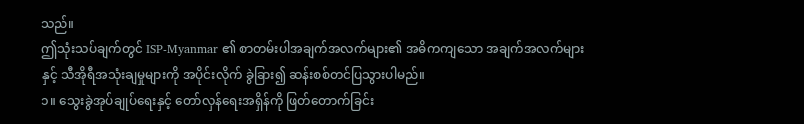သည်။
ဤသုံးသပ်ချက်တွင် ISP-Myanmar ၏ စာတမ်းပါအချက်အလက်များ၏ အဓိကကျသော အချက်အလက်များနှင့် သီအိုရီအသုံးချမှုများကို အပိုင်းလိုက် ခွဲခြား၍ ဆန်းစစ်တင်ပြသွားပါမည်။
၁။ သွေးခွဲအုပ်ချုပ်ရေးနှင့် တော်လှန်ရေးအရှိန်ကို ဖြတ်တောက်ခြင်း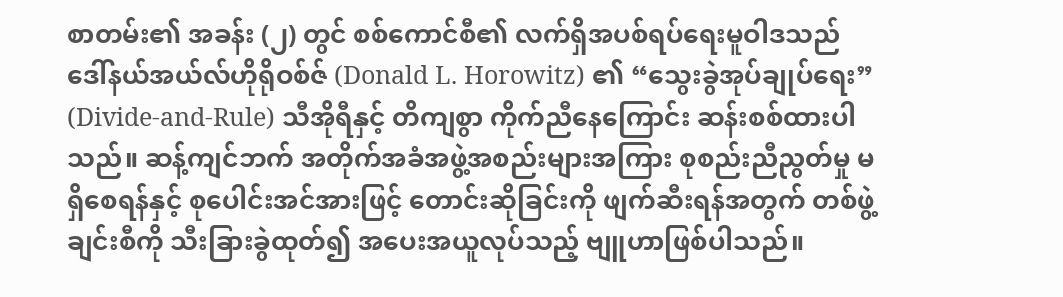စာတမ်း၏ အခန်း (၂) တွင် စစ်ကောင်စီ၏ လက်ရှိအပစ်ရပ်ရေးမူဝါဒသည် ဒေါ်နယ်အယ်လ်ဟိုရိုဝစ်ဇ် (Donald L. Horowitz) ၏ “သွေးခွဲအုပ်ချုပ်ရေး” (Divide-and-Rule) သီအိုရီနှင့် တိကျစွာ ကိုက်ညီနေကြောင်း ဆန်းစစ်ထားပါသည်။ ဆန့်ကျင်ဘက် အတိုက်အခံအဖွဲ့အစည်းများအကြား စုစည်းညီညွတ်မှု မရှိစေရန်နှင့် စုပေါင်းအင်အားဖြင့် တောင်းဆိုခြင်းကို ဖျက်ဆီးရန်အတွက် တစ်ဖွဲ့ချင်းစီကို သီးခြားခွဲထုတ်၍ အပေးအယူလုပ်သည့် ဗျူဟာဖြစ်ပါသည်။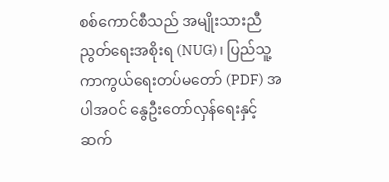စစ်ကောင်စီသည် အမျိုးသားညီညွတ်ရေးအစိုးရ (NUG)၊ ပြည်သူ့ကာကွယ်ရေးတပ်မတော် (PDF) အပါအဝင် နွေဦးတော်လှန်ရေးနှင့် ဆက်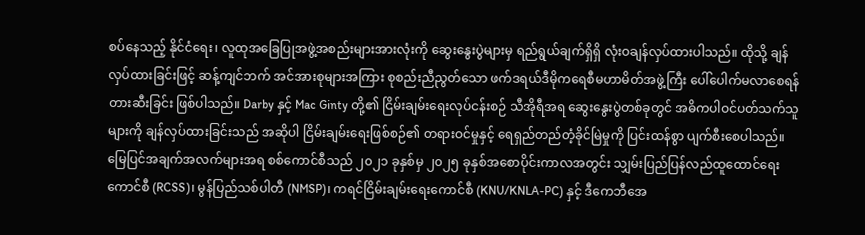စပ်နေသည့် နိုင်ငံရေး၊ လူထုအခြေပြုအဖွဲ့အစည်းများအားလုံးကို ဆွေးနွေးပွဲများမှ ရည်ရွယ်ချက်ရှိရှိ လုံးဝချန်လှပ်ထားပါသည်။ ထိုသို့ ချန်လှပ်ထားခြင်းဖြင့် ဆန့်ကျင်ဘက် အင်အားစုများအကြား စုစည်းညီညွတ်သော ဖက်ဒရယ်ဒီမိုကရေစီမဟာမိတ်အဖွဲ့ကြီး ပေါ်ပေါက်မလာစေရန် တားဆီးခြင်း ဖြစ်ပါသည်။ Darby နှင့် Mac Ginty တို့၏ ငြိမ်းချမ်းရေးလုပ်ငန်းစဉ် သီအိုရီအရ ဆွေးနွေးပွဲတစ်ခုတွင် အဓိကပါဝင်ပတ်သက်သူများကို ချန်လှပ်ထားခြင်းသည် အဆိုပါ ငြိမ်းချမ်းရေးဖြစ်စဉ်၏ တရားဝင်မှုနှင့် ရေရှည်တည်တံ့ခိုင်မြဲမှုကို ပြင်းထန်စွာ ပျက်စီးစေပါသည်။
မြေပြင်အချက်အလက်များအရ စစ်ကောင်စီသည် ၂၀၂၁ ခုနှစ်မှ ၂၀၂၅ ခုနှစ်အစောပိုင်းကာလအတွင်း သျှမ်းပြည်ပြန်လည်ထူထောင်ရေးကောင်စီ (RCSS)၊ မွန်ပြည်သစ်ပါတီ (NMSP)၊ ကရင်ငြိမ်းချမ်းရေးကောင်စီ (KNU/KNLA-PC) နှင့် ဒီကေဘီအေ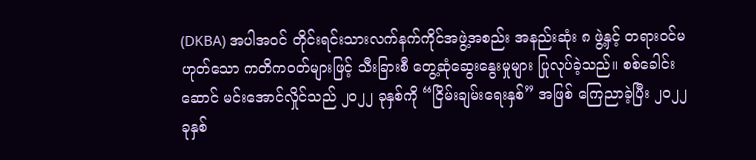(DKBA) အပါအဝင် တိုင်းရင်းသားလက်နက်ကိုင်အဖွဲ့အစည်း အနည်းဆုံး ၈ ဖွဲ့နှင့် တရားဝင်မဟုတ်သော ကတိကဝတ်များဖြင့် သီးခြားစီ တွေ့ဆုံဆွေးနွေးမှုများ ပြုလုပ်ခဲ့သည်။ စစ်ခေါင်းဆောင် မင်းအောင်လှိုင်သည် ၂၀၂၂ ခုနှစ်ကို “ငြိမ်းချမ်းရေးနှစ်” အဖြစ် ကြေညာခဲ့ပြီး ၂၀၂၂ ခုနှစ်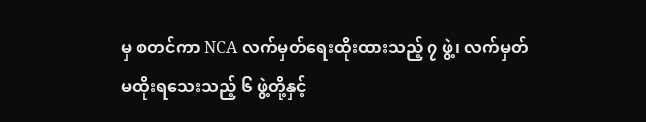မှ စတင်ကာ NCA လက်မှတ်ရေးထိုးထားသည့် ၇ ဖွဲ့၊ လက်မှတ်မထိုးရသေးသည့် ၆ ဖွဲ့တို့နှင့်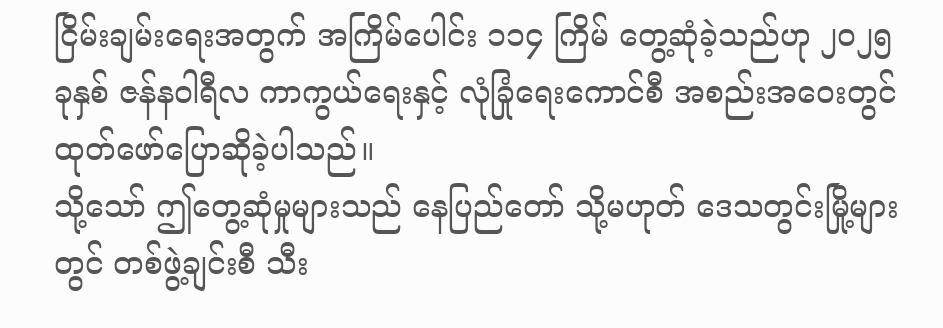ငြိမ်းချမ်းရေးအတွက် အကြိမ်ပေါင်း ၁၁၄ ကြိမ် တွေ့ဆုံခဲ့သည်ဟု ၂၀၂၅ ခုနှစ် ဇန်နဝါရီလ ကာကွယ်ရေးနှင့် လုံခြုံရေးကောင်စီ အစည်းအဝေးတွင် ထုတ်ဖော်ပြောဆိုခဲ့ပါသည်။
သို့သော် ဤတွေ့ဆုံမှုများသည် နေပြည်တော် သို့မဟုတ် ဒေသတွင်းမြို့များတွင် တစ်ဖွဲ့ချင်းစီ သီး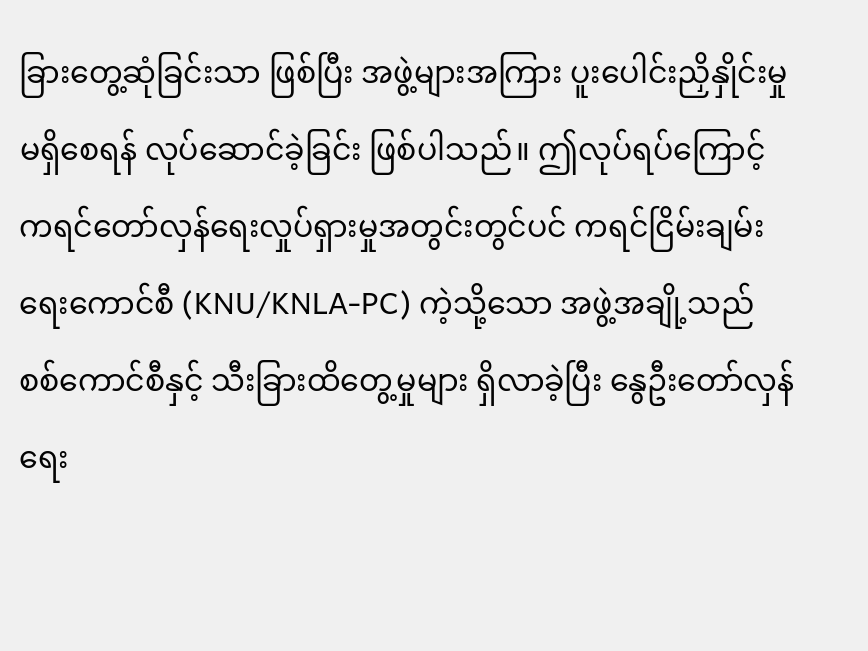ခြားတွေ့ဆုံခြင်းသာ ဖြစ်ပြီး အဖွဲ့များအကြား ပူးပေါင်းညှိနှိုင်းမှု မရှိစေရန် လုပ်ဆောင်ခဲ့ခြင်း ဖြစ်ပါသည်။ ဤလုပ်ရပ်ကြောင့် ကရင်တော်လှန်ရေးလှုပ်ရှားမှုအတွင်းတွင်ပင် ကရင်ငြိမ်းချမ်းရေးကောင်စီ (KNU/KNLA-PC) ကဲ့သို့သော အဖွဲ့အချို့သည် စစ်ကောင်စီနှင့် သီးခြားထိတွေ့မှုများ ရှိလာခဲ့ပြီး နွေဦးတော်လှန်ရေး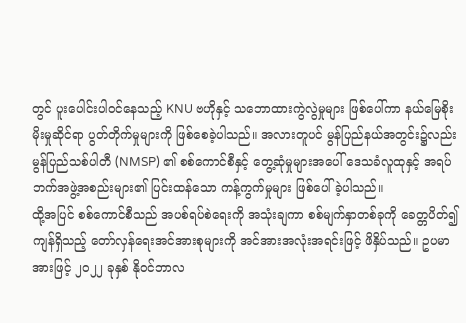တွင် ပူးပေါင်းပါဝင်နေသည့် KNU ဗဟိုနှင့် သဘောထားကွဲလွဲမှုများ ဖြစ်ပေါ်ကာ နယ်မြေစိုးမိုးမှုဆိုင်ရာ ပွတ်တိုက်မှုများကို ဖြစ်စေခဲ့ပါသည်။ အလားတူပင် မွန်ပြည်နယ်အတွင်း၌လည်း မွန်ပြည်သစ်ပါတီ (NMSP) ၏ စစ်ကောင်စီနှင့် တွေ့ဆုံမှုများအပေါ် ဒေသခံလူထုနှင့် အရပ်ဘက်အဖွဲ့အစည်းများ၏ ပြင်းထန်သော ကန့်ကွက်မှုများ ဖြစ်ပေါ်ခဲ့ပါသည်။
ထို့အပြင် စစ်ကောင်စီသည် အပစ်ရပ်စဲရေးကို အသုံးချကာ စစ်မျက်နှာတစ်ခုကို ခေတ္တပိတ်၍ ကျန်ရှိသည့် တော်လှန်ရေးအင်အားစုများကို အင်အားအလုံးအရင်းဖြင့် ဖိနှိပ်သည်။ ဥပမာအားဖြင့် ၂၀၂၂ ခုနှစ် နိုဝင်ဘာလ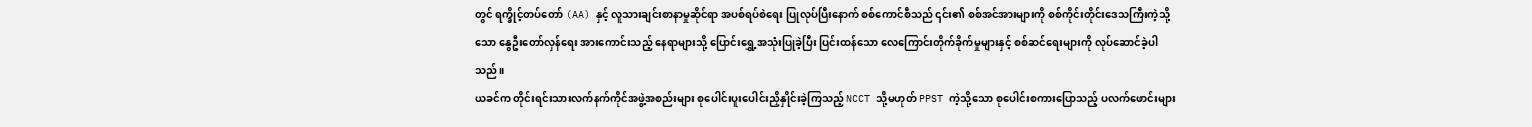တွင် ရက္ခိုင့်တပ်တော် (AA) နှင့် လူသားချင်းစာနာမှုဆိုင်ရာ အပစ်ရပ်စဲရေး ပြုလုပ်ပြီးနောက် စစ်ကောင်စီသည် ၎င်း၏ စစ်အင်အားများကို စစ်ကိုင်းတိုင်းဒေသကြီးကဲ့သို့သော နွေဦးတော်လှန်ရေး အားကောင်းသည့် နေရာများသို့ ပြောင်းရွှေ့အသုံးပြုခဲ့ပြီး ပြင်းထန်သော လေကြောင်းတိုက်ခိုက်မှုများနှင့် စစ်ဆင်ရေးများကို လုပ်ဆောင်ခဲ့ပါသည်။
ယခင်က တိုင်းရင်းသားလက်နက်ကိုင်အဖွဲ့အစည်းများ စုပေါင်းပူးပေါင်းညှိနှိုင်းခဲ့ကြသည့် NCCT သို့မဟုတ် PPST ကဲ့သို့သော စုပေါင်းစကားပြောသည့် ပလက်ဖောင်းများ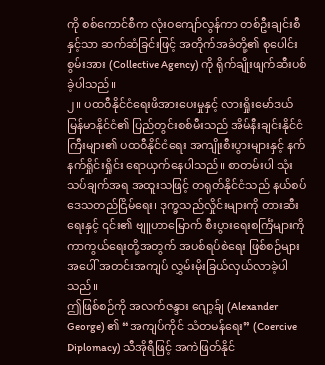ကို စစ်ကောင်စီက လုံးဝကျော်လွန်ကာ တစ်ဦးချင်းစီနှင့်သာ ဆက်ဆံခြင်းဖြင့် အတိုက်အခံတို့၏ စုပေါင်းစွမ်းအား (Collective Agency) ကို ရိုက်ချိုးဖျက်ဆီးပစ်ခဲ့ပါသည်။
၂။ ပထဝီနိုင်ငံရေးဖိအားပေးမှုနှင့် လားရှိုးမော်ဒယ်
မြန်မာနိုင်ငံ၏ ပြည်တွင်းစစ်မီးသည် အိမ်နီးချင်းနိုင်ငံကြီးများ၏ ပထဝီနိုင်ငံရေး အကျိုးစီးပွားများနှင့် နက်နက်ရှိုင်းရှိုင်း ရောယှက်နေပါသည်။ စာတမ်းပါ သုံးသပ်ချက်အရ အထူးသဖြင့် တရုတ်နိုင်ငံသည် နယ်စပ်ဒေသတည်ငြိမ်ရေး၊ ဒုက္ခသည်လှိုင်းများကို တားဆီးရေးနှင့် ၎င်း၏ ဗျူဟာမြောက် စီးပွားရေးစင်္ကြံများကို ကာကွယ်ရေးတို့အတွက် အပစ်ရပ်စဲရေး ဖြစ်စဉ်များအပေါ် အတင်းအကျပ် လွှမ်းမိုးခြယ်လှယ်လာခဲ့ပါသည်။
ဤဖြစ်စဉ်ကို အလက်ဇန္ဒား ဂျော့ခ်ျ (Alexander George) ၏ “အကျပ်ကိုင် သံတမန်ရေး” (Coercive Diplomacy) သီအိုရီဖြင့် အကဲဖြတ်နိုင်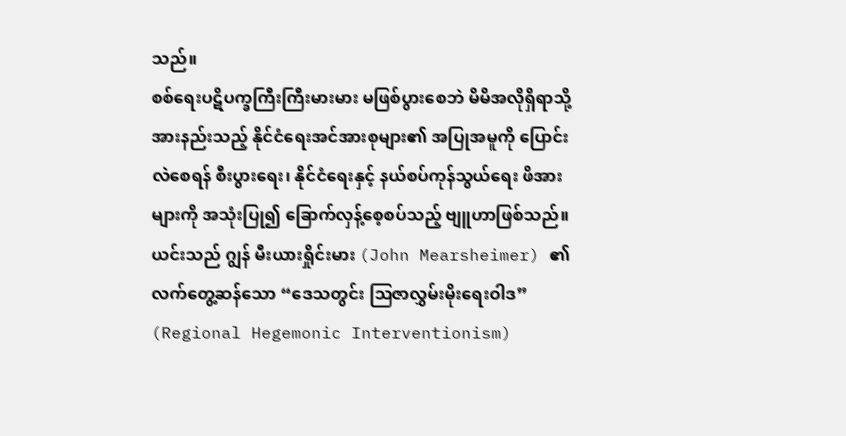သည်။
စစ်ရေးပဋိပက္ခကြီးကြီးမားမား မဖြစ်ပွားစေဘဲ မိမိအလိုရှိရာသို့ အားနည်းသည့် နိုင်ငံရေးအင်အားစုများ၏ အပြုအမူကို ပြောင်းလဲစေရန် စီးပွားရေး၊ နိုင်ငံရေးနှင့် နယ်စပ်ကုန်သွယ်ရေး ဖိအားများကို အသုံးပြု၍ ခြောက်လှန့်စေ့စပ်သည့် ဗျူဟာဖြစ်သည်။ ယင်းသည် ဂျွန် မီးယားရှိုင်းမား (John Mearsheimer) ၏ လက်တွေ့ဆန်သော “ဒေသတွင်း ဩဇာလွှမ်းမိုးရေးဝါဒ” (Regional Hegemonic Interventionism)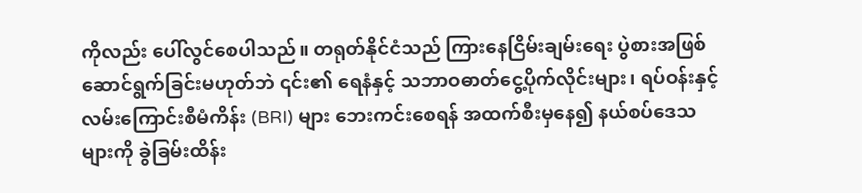ကိုလည်း ပေါ်လွင်စေပါသည်။ တရုတ်နိုင်ငံသည် ကြားနေငြိမ်းချမ်းရေး ပွဲစားအဖြစ် ဆောင်ရွက်ခြင်းမဟုတ်ဘဲ ၎င်း၏ ရေနံနှင့် သဘာဝဓာတ်ငွေ့ပိုက်လိုင်းများ၊ ရပ်ဝန်းနှင့် လမ်းကြောင်းစီမံကိန်း (BRI) များ ဘေးကင်းစေရန် အထက်စီးမှနေ၍ နယ်စပ်ဒေသများကို ခွဲခြမ်းထိန်း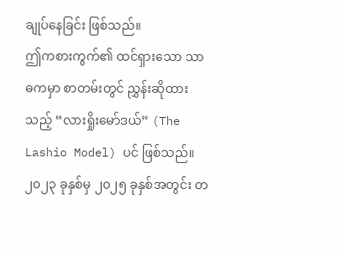ချုပ်နေခြင်း ဖြစ်သည်။
ဤကစားကွက်၏ ထင်ရှားသော သာဓကမှာ စာတမ်းတွင် ညွှန်းဆိုထားသည့် “လားရှိုးမော်ဒယ်” (The Lashio Model) ပင် ဖြစ်သည်။ ၂၀၂၃ ခုနှစ်မှ ၂၀၂၅ ခုနှစ်အတွင်း တ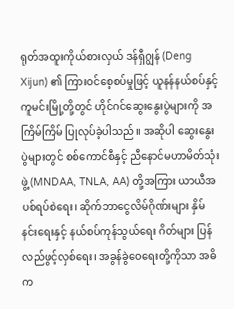ရုတ်အထူးကိုယ်စားလှယ် ဒန်ရှီဂျွန် (Deng Xijun) ၏ ကြားဝင်စေ့စပ်မှုဖြင့် ယူနန်နယ်စပ်နှင့် ကူမင်းမြို့တို့တွင် ဟိုင်ဂင်ဆွေးနွေးပွဲများကို အကြိမ်ကြိမ် ပြုလုပ်ခဲ့ပါသည်။ အဆိုပါ ဆွေးနွေးပွဲများတွင် စစ်ကောင်စီနှင့် ညီနောင်မဟာမိတ်သုံးဖွဲ့ (MNDAA, TNLA, AA) တို့အကြား ယာယီအပစ်ရပ်စဲရေး၊ ဆိုက်ဘာငွေလိမ်ဂိုဏ်းများ နှိမ်နင်းရေးနှင့် နယ်စပ်ကုန်သွယ်ရေး ဂိတ်များ ပြန်လည်ဖွင့်လှစ်ရေး၊ အခွန်ခွဲဝေရေးတို့ကိုသာ အဓိက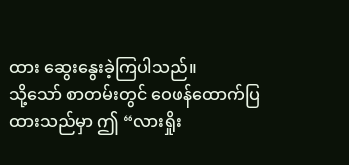ထား ဆွေးနွေးခဲ့ကြပါသည်။
သို့သော် စာတမ်းတွင် ဝေဖန်ထောက်ပြထားသည်မှာ ဤ “လားရှိုး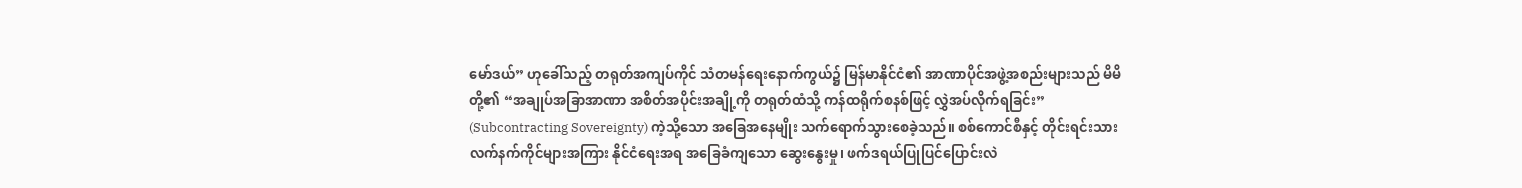မော်ဒယ်” ဟုခေါ်သည့် တရုတ်အကျပ်ကိုင် သံတမန်ရေးနောက်ကွယ်၌ မြန်မာနိုင်ငံ၏ အာဏာပိုင်အဖွဲ့အစည်းများသည် မိမိတို့၏ “အချုပ်အခြာအာဏာ အစိတ်အပိုင်းအချို့ကို တရုတ်ထံသို့ ကန်ထရိုက်စနစ်ဖြင့် လွှဲအပ်လိုက်ရခြင်း” (Subcontracting Sovereignty) ကဲ့သို့သော အခြေအနေမျိုး သက်ရောက်သွားစေခဲ့သည်။ စစ်ကောင်စီနှင့် တိုင်းရင်းသားလက်နက်ကိုင်များအကြား နိုင်ငံရေးအရ အခြေခံကျသော ဆွေးနွေးမှု၊ ဖက်ဒရယ်ပြုပြင်ပြောင်းလဲ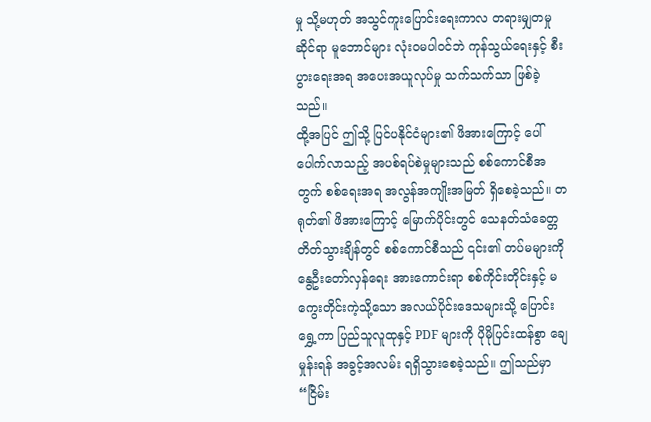မှု သို့မဟုတ် အသွင်ကူးပြောင်းရေးကာလ တရားမျှတမှုဆိုင်ရာ မူဘောင်များ လုံးဝမပါဝင်ဘဲ ကုန်သွယ်ရေးနှင့် စီးပွားရေးအရ အပေးအယူလုပ်မှု သက်သက်သာ ဖြစ်ခဲ့သည်။
ထို့အပြင် ဤသို့ ပြင်ပနိုင်ငံများ၏ ဖိအားကြောင့် ပေါ်ပေါက်လာသည့် အပစ်ရပ်စဲမှုများသည် စစ်ကောင်စီအတွက် စစ်ရေးအရ အလွန်အကျိုးအမြတ် ရှိစေခဲ့သည်။ တရုတ်၏ ဖိအားကြောင့် မြောက်ပိုင်းတွင် သေနတ်သံခေတ္တတိတ်သွားချိန်တွင် စစ်ကောင်စီသည် ၎င်း၏ တပ်မများကို နွေဦးတော်လှန်ရေး အားကောင်းရာ စစ်ကိုင်းတိုင်းနှင့် မကွေးတိုင်းကဲ့သို့သော အလယ်ပိုင်းဒေသများသို့ ပြောင်းရွှေ့ကာ ပြည်သူလူထုနှင့် PDF များကို ပိုမိုပြင်းထန်စွာ ချေမှုန်းရန် အခွင့်အလမ်း ရရှိသွားစေခဲ့သည်။ ဤသည်မှာ “ငြိမ်း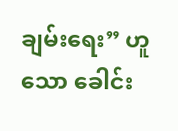ချမ်းရေး” ဟူသော ခေါင်း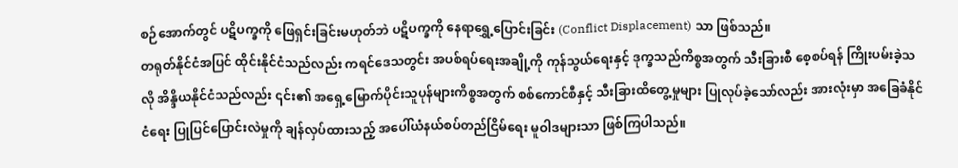စဉ်အောက်တွင် ပဋိပက္ခကို ဖြေရှင်းခြင်းမဟုတ်ဘဲ ပဋိပက္ခကို နေရာရွှေ့ပြောင်းခြင်း (Conflict Displacement) သာ ဖြစ်သည်။
တရုတ်နိုင်ငံအပြင် ထိုင်းနိုင်ငံသည်လည်း ကရင်ဒေသတွင်း အပစ်ရပ်ရေးအချို့ကို ကုန်သွယ်ရေးနှင့် ဒုက္ခသည်ကိစ္စအတွက် သီးခြားစီ စေ့စပ်ရန် ကြိုးပမ်းခဲ့သလို အိန္ဒိယနိုင်ငံသည်လည်း ၎င်း၏ အရှေ့မြောက်ပိုင်းသူပုန်များကိစ္စအတွက် စစ်ကောင်စီနှင့် သီးခြားထိတွေ့မှုများ ပြုလုပ်ခဲ့သော်လည်း အားလုံးမှာ အခြေခံနိုင်ငံရေး ပြုပြင်ပြောင်းလဲမှုကို ချန်လှပ်ထားသည့် အပေါ်ယံနယ်စပ်တည်ငြိမ်ရေး မူဝါဒများသာ ဖြစ်ကြပါသည်။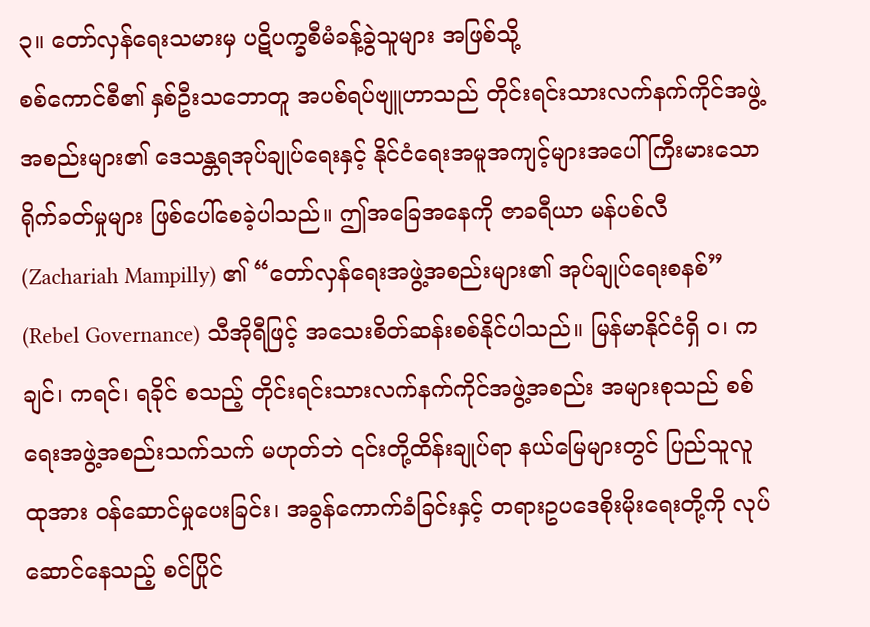၃။ တော်လှန်ရေးသမားမှ ပဋိပက္ခစီမံခန့်ခွဲသူများ အဖြစ်သို့
စစ်ကောင်စီ၏ နှစ်ဦးသဘောတူ အပစ်ရပ်ဗျူဟာသည် တိုင်းရင်းသားလက်နက်ကိုင်အဖွဲ့အစည်းများ၏ ဒေသန္တရအုပ်ချုပ်ရေးနှင့် နိုင်ငံရေးအမူအကျင့်များအပေါ် ကြီးမားသော ရိုက်ခတ်မှုများ ဖြစ်ပေါ်စေခဲ့ပါသည်။ ဤအခြေအနေကို ဇာခရီယာ မန်ပစ်လီ (Zachariah Mampilly) ၏ “တော်လှန်ရေးအဖွဲ့အစည်းများ၏ အုပ်ချုပ်ရေးစနစ်” (Rebel Governance) သီအိုရီဖြင့် အသေးစိတ်ဆန်းစစ်နိုင်ပါသည်။ မြန်မာနိုင်ငံရှိ ဝ၊ ကချင်၊ ကရင်၊ ရခိုင် စသည့် တိုင်းရင်းသားလက်နက်ကိုင်အဖွဲ့အစည်း အများစုသည် စစ်ရေးအဖွဲ့အစည်းသက်သက် မဟုတ်ဘဲ ၎င်းတို့ထိန်းချုပ်ရာ နယ်မြေများတွင် ပြည်သူလူထုအား ဝန်ဆောင်မှုပေးခြင်း၊ အခွန်ကောက်ခံခြင်းနှင့် တရားဥပဒေစိုးမိုးရေးတို့ကို လုပ်ဆောင်နေသည့် စင်ပြိုင်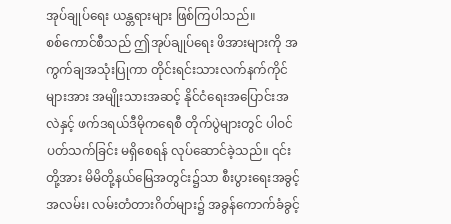အုပ်ချုပ်ရေး ယန္တရားများ ဖြစ်ကြပါသည်။
စစ်ကောင်စီသည် ဤအုပ်ချုပ်ရေး ဖိအားများကို အကွက်ချအသုံးပြုကာ တိုင်းရင်းသားလက်နက်ကိုင်များအား အမျိုးသားအဆင့် နိုင်ငံရေးအပြောင်းအလဲနှင့် ဖက်ဒရယ်ဒီမိုကရေစီ တိုက်ပွဲများတွင် ပါဝင်ပတ်သက်ခြင်း မရှိစေရန် လုပ်ဆောင်ခဲ့သည်။ ၎င်းတို့အား မိမိတို့နယ်မြေအတွင်း၌သာ စီးပွားရေးအခွင့်အလမ်း၊ လမ်းတံတားဂိတ်များ၌ အခွန်ကောက်ခံခွင့်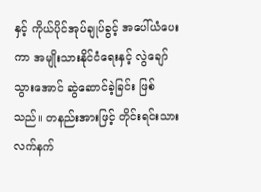နှင့် ကိုယ်ပိုင်အုပ်ချုပ်ခွင့် အပေါ်ယံပေးကာ အမျိုးသားနိုင်ငံရေးနှင့် လွဲချော်သွားအောင် ဆွဲဆောင်ခဲ့ခြင်း ဖြစ်သည်။ တနည်းအားဖြင့် တိုင်းရင်းသားလက်နက်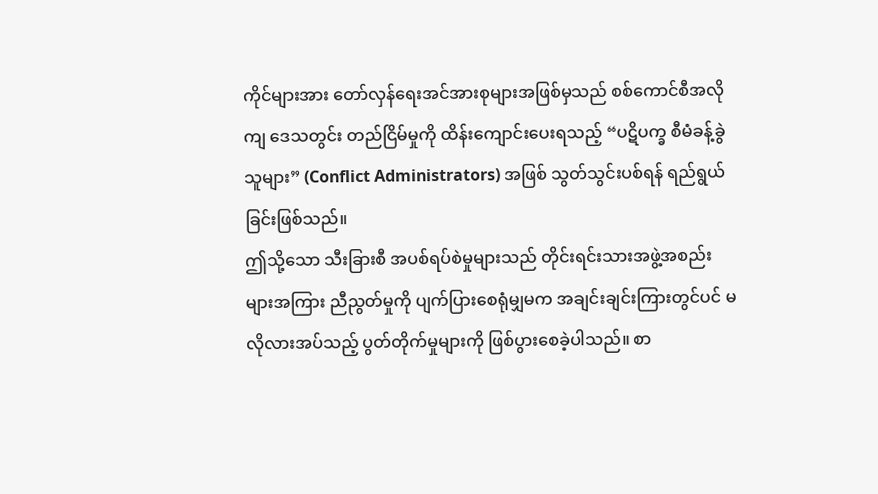ကိုင်များအား တော်လှန်ရေးအင်အားစုများအဖြစ်မှသည် စစ်ကောင်စီအလိုကျ ဒေသတွင်း တည်ငြိမ်မှုကို ထိန်းကျောင်းပေးရသည့် “ပဋိပက္ခ စီမံခန့်ခွဲသူများ” (Conflict Administrators) အဖြစ် သွတ်သွင်းပစ်ရန် ရည်ရွယ်ခြင်းဖြစ်သည်။
ဤသို့သော သီးခြားစီ အပစ်ရပ်စဲမှုများသည် တိုင်းရင်းသားအဖွဲ့အစည်းများအကြား ညီညွတ်မှုကို ပျက်ပြားစေရုံမျှမက အချင်းချင်းကြားတွင်ပင် မလိုလားအပ်သည့် ပွတ်တိုက်မှုများကို ဖြစ်ပွားစေခဲ့ပါသည်။ စာ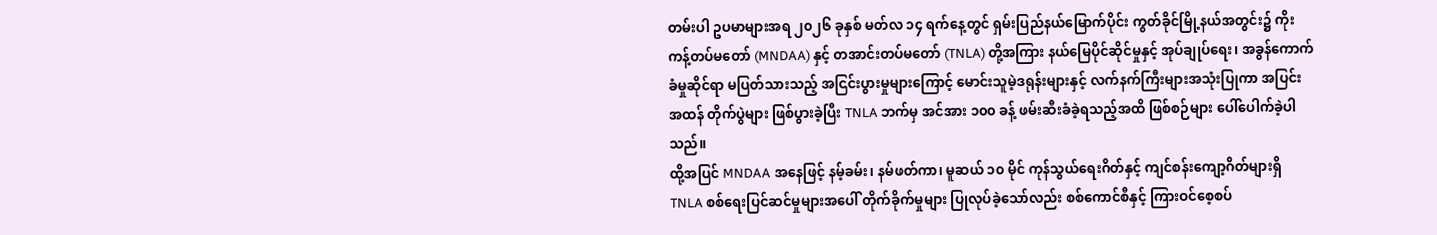တမ်းပါ ဥပမာများအရ ၂၀၂၆ ခုနှစ် မတ်လ ၁၄ ရက်နေ့တွင် ရှမ်းပြည်နယ်မြောက်ပိုင်း ကွတ်ခိုင်မြို့နယ်အတွင်း၌ ကိုးကန့်တပ်မတော် (MNDAA) နှင့် တအာင်းတပ်မတော် (TNLA) တို့အကြား နယ်မြေပိုင်ဆိုင်မှုနှင့် အုပ်ချုပ်ရေး၊ အခွန်ကောက်ခံမှုဆိုင်ရာ မပြတ်သားသည့် အငြင်းပွားမှုများကြောင့် မောင်းသူမဲ့ဒရုန်းများနှင့် လက်နက်ကြီးများအသုံးပြုကာ အပြင်းအထန် တိုက်ပွဲများ ဖြစ်ပွားခဲ့ပြီး TNLA ဘက်မှ အင်အား ၁၀၀ ခန့် ဖမ်းဆီးခံခဲ့ရသည့်အထိ ဖြစ်စဉ်များ ပေါ်ပေါက်ခဲ့ပါသည်။
ထို့အပြင် MNDAA အနေဖြင့် နမ့်ခမ်း၊ နမ်ဖတ်ကာ၊ မူဆယ် ၁၀ မိုင် ကုန်သွယ်ရေးဂိတ်နှင့် ကျင်စန်းကျော့ဂိတ်များရှိ TNLA စစ်ရေးပြင်ဆင်မှုများအပေါ် တိုက်ခိုက်မှုများ ပြုလုပ်ခဲ့သော်လည်း စစ်ကောင်စီနှင့် ကြားဝင်စေ့စပ်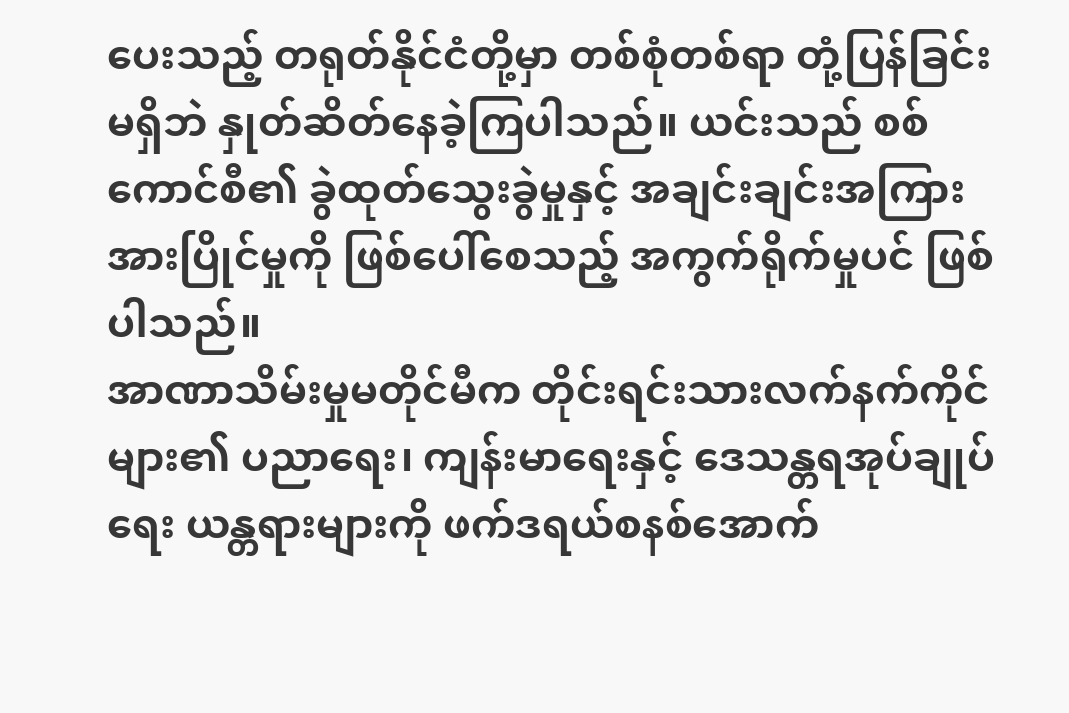ပေးသည့် တရုတ်နိုင်ငံတို့မှာ တစ်စုံတစ်ရာ တုံ့ပြန်ခြင်းမရှိဘဲ နှုတ်ဆိတ်နေခဲ့ကြပါသည်။ ယင်းသည် စစ်ကောင်စီ၏ ခွဲထုတ်သွေးခွဲမှုနှင့် အချင်းချင်းအကြား အားပြိုင်မှုကို ဖြစ်ပေါ်စေသည့် အကွက်ရိုက်မှုပင် ဖြစ်ပါသည်။
အာဏာသိမ်းမှုမတိုင်မီက တိုင်းရင်းသားလက်နက်ကိုင်များ၏ ပညာရေး၊ ကျန်းမာရေးနှင့် ဒေသန္တရအုပ်ချုပ်ရေး ယန္တရားများကို ဖက်ဒရယ်စနစ်အောက်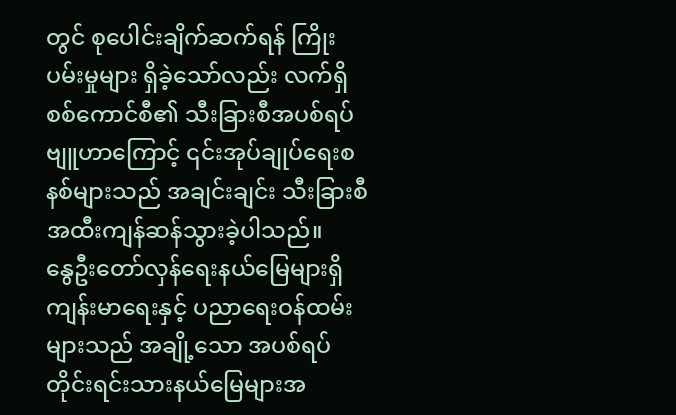တွင် စုပေါင်းချိက်ဆက်ရန် ကြိုးပမ်းမှုများ ရှိခဲ့သော်လည်း လက်ရှိစစ်ကောင်စီ၏ သီးခြားစီအပစ်ရပ်ဗျူဟာကြောင့် ၎င်းအုပ်ချုပ်ရေးစနစ်များသည် အချင်းချင်း သီးခြားစီ အထီးကျန်ဆန်သွားခဲ့ပါသည်။
နွေဦးတော်လှန်ရေးနယ်မြေများရှိ ကျန်းမာရေးနှင့် ပညာရေးဝန်ထမ်းများသည် အချို့သော အပစ်ရပ်တိုင်းရင်းသားနယ်မြေများအ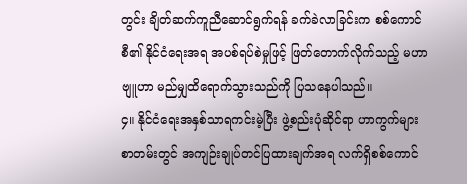တွင်း ချိတ်ဆက်ကူညီဆောင်ရွက်ရန် ခက်ခဲလာခြင်းက စစ်ကောင်စီ၏ နိုင်ငံရေးအရ အပစ်ရပ်စဲမှုဖြင့် ဖြတ်တောက်လိုက်သည့် မဟာဗျူဟာ မည်မျှထိရောက်သွားသည်ကို ပြသနေပါသည်။
၄။ နိုင်ငံရေးအနှစ်သာရကင်းမဲ့ပြီး ဖွဲ့စည်းပုံဆိုင်ရာ ဟာကွက်များ
စာတမ်းတွင် အကျဉ်းချုပ်တင်ပြထားချက်အရ လက်ရှိစစ်ကောင်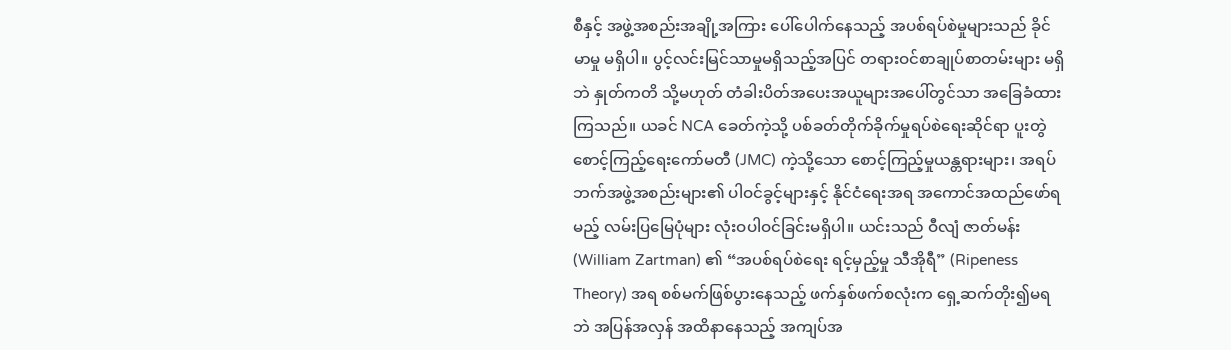စီနှင့် အဖွဲ့အစည်းအချို့အကြား ပေါ်ပေါက်နေသည့် အပစ်ရပ်စဲမှုများသည် ခိုင်မာမှု မရှိပါ။ ပွင့်လင်းမြင်သာမှုမရှိသည့်အပြင် တရားဝင်စာချုပ်စာတမ်းများ မရှိဘဲ နှုတ်ကတိ သို့မဟုတ် တံခါးပိတ်အပေးအယူများအပေါ်တွင်သာ အခြေခံထားကြသည်။ ယခင် NCA ခေတ်ကဲ့သို့ ပစ်ခတ်တိုက်ခိုက်မှုရပ်စဲရေးဆိုင်ရာ ပူးတွဲစောင့်ကြည့်ရေးကော်မတီ (JMC) ကဲ့သို့သော စောင့်ကြည့်မှုယန္တရားများ၊ အရပ်ဘက်အဖွဲ့အစည်းများ၏ ပါဝင်ခွင့်များနှင့် နိုင်ငံရေးအရ အကောင်အထည်ဖော်ရမည့် လမ်းပြမြေပုံများ လုံးဝပါဝင်ခြင်းမရှိပါ။ ယင်းသည် ဝီလျံ ဇာတ်မန်း (William Zartman) ၏ “အပစ်ရပ်စဲရေး ရင့်မှည့်မှု သီအိုရီ” (Ripeness Theory) အရ စစ်မက်ဖြစ်ပွားနေသည့် ဖက်နှစ်ဖက်စလုံးက ရှေ့ဆက်တိုး၍မရဘဲ အပြန်အလှန် အထိနာနေသည့် အကျပ်အ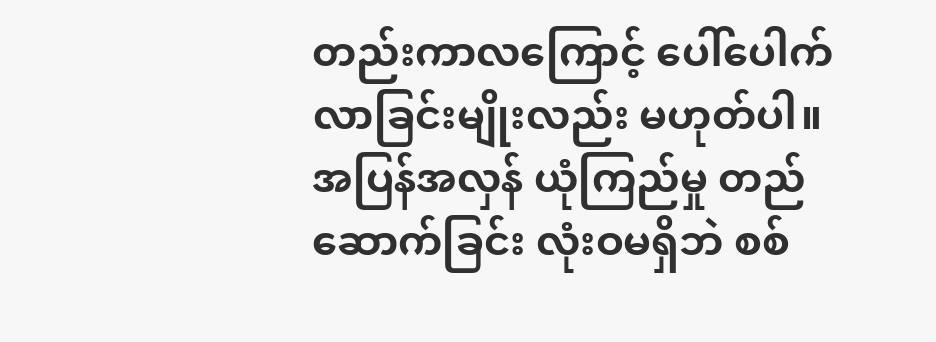တည်းကာလကြောင့် ပေါ်ပေါက်လာခြင်းမျိုးလည်း မဟုတ်ပါ။
အပြန်အလှန် ယုံကြည်မှု တည်ဆောက်ခြင်း လုံးဝမရှိဘဲ စစ်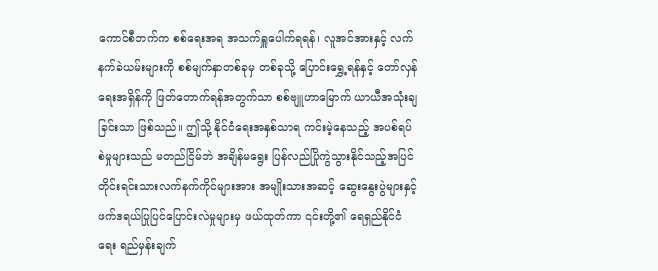ကောင်စီဘက်က စစ်ရေးအရ အသက်ရှူပေါက်ရရန်၊ လူအင်အားနှင့် လက်နက်ခဲယမ်းများကို စစ်မျက်နှာတစ်ခုမှ တစ်ခုသို့ ပြောင်းရွှေ့ရန်နှင့် တော်လှန်ရေးအရှိန်ကို ဖြတ်တောက်ရန်အတွက်သာ စစ်ဗျူဟာမြောက် ယာယီအသုံးချခြင်းသာ ဖြစ်သည်။ ဤသို့ နိုင်ငံရေးအနှစ်သာရ ကင်းမဲ့နေသည့် အပစ်ရပ်စဲမှုများသည် မတည်ငြိမ်ဘဲ အချိန်မရွေး ပြန်လည်ပြိုကွဲသွားနိုင်သည့်အပြင် တိုင်းရင်းသားလက်နက်ကိုင်များအား အမျိုးသားအဆင့် ဆွေးနွေးပွဲများနှင့် ဖက်ဒရယ်ပြုပြင်ပြောင်းလဲမှုများမှ ဖယ်ထုတ်ကာ ၎င်းတို့၏ ရေရှည်နိုင်ငံရေး ရည်မှန်းချက်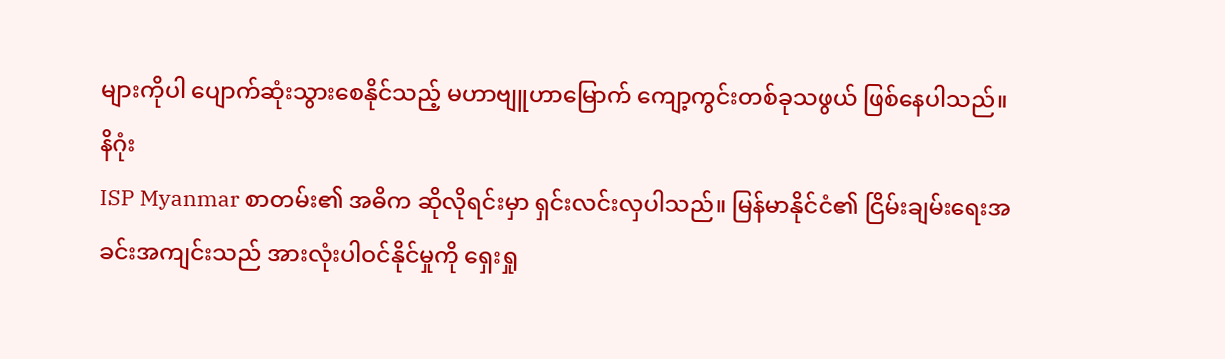များကိုပါ ပျောက်ဆုံးသွားစေနိုင်သည့် မဟာဗျူဟာမြောက် ကျော့ကွင်းတစ်ခုသဖွယ် ဖြစ်နေပါသည်။
နိဂုံး
ISP Myanmar စာတမ်း၏ အဓိက ဆိုလိုရင်းမှာ ရှင်းလင်းလှပါသည်။ မြန်မာနိုင်ငံ၏ ငြိမ်းချမ်းရေးအခင်းအကျင်းသည် အားလုံးပါဝင်နိုင်မှုကို ရှေးရှု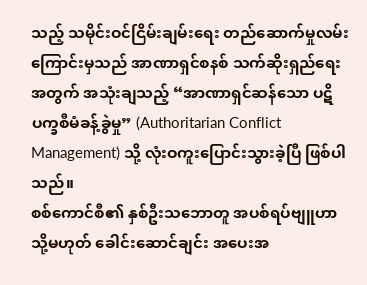သည့် သမိုင်းဝင်ငြိမ်းချမ်းရေး တည်ဆောက်မှုလမ်းကြောင်းမှသည် အာဏာရှင်စနစ် သက်ဆိုးရှည်ရေးအတွက် အသုံးချသည့် “အာဏာရှင်ဆန်သော ပဋိပက္ခစီမံခန့်ခွဲမှု” (Authoritarian Conflict Management) သို့ လုံးဝကူးပြောင်းသွားခဲ့ပြီ ဖြစ်ပါသည်။
စစ်ကောင်စီ၏ နှစ်ဦးသဘောတူ အပစ်ရပ်ဗျူဟာ သို့မဟုတ် ခေါင်းဆောင်ချင်း အပေးအ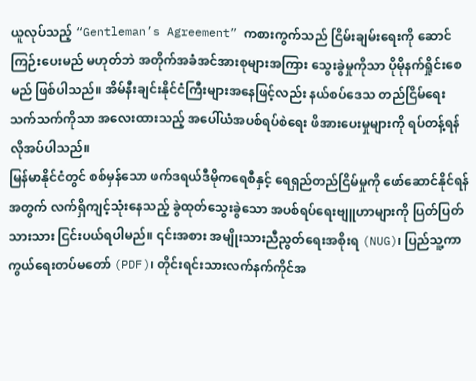ယူလုပ်သည့် “Gentleman’s Agreement” ကစားကွက်သည် ငြိမ်းချမ်းရေးကို ဆောင်ကြဉ်းပေးမည် မဟုတ်ဘဲ အတိုက်အခံအင်အားစုများအကြား သွေးခွဲမှုကိုသာ ပိုမိုနက်ရှိုင်းစေမည် ဖြစ်ပါသည်။ အိမ်နီးချင်းနိုင်ငံကြီးများအနေဖြင့်လည်း နယ်စပ်ဒေသ တည်ငြိမ်ရေးသက်သက်ကိုသာ အလေးထားသည့် အပေါ်ယံအပစ်ရပ်စဲရေး ဖိအားပေးမှုများကို ရပ်တန့်ရန် လိုအပ်ပါသည်။
မြန်မာနိုင်ငံတွင် စစ်မှန်သော ဖက်ဒရယ်ဒီမိုကရေစီနှင့် ရေရှည်တည်ငြိမ်မှုကို ဖော်ဆောင်နိုင်ရန်အတွက် လက်ရှိကျင့်သုံးနေသည့် ခွဲထုတ်သွေးခွဲသော အပစ်ရပ်ရေးဗျူဟာများကို ပြတ်ပြတ်သားသား ငြင်းပယ်ရပါမည်။ ၎င်းအစား အမျိုးသားညီညွတ်ရေးအစိုးရ (NUG)၊ ပြည်သူ့ကာကွယ်ရေးတပ်မတော် (PDF)၊ တိုင်းရင်းသားလက်နက်ကိုင်အ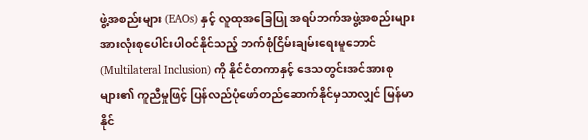ဖွဲ့အစည်းများ (EAOs) နှင့် လူထုအခြေပြု အရပ်ဘက်အဖွဲ့အစည်းများ အားလုံးစုပေါင်းပါဝင်နိုင်သည့် ဘက်စုံငြိမ်းချမ်းရေးမူဘောင် (Multilateral Inclusion) ကို နိုင်ငံတကာနှင့် ဒေသတွင်းအင်အားစုများ၏ ကူညီမှုဖြင့် ပြန်လည်ပုံဖော်တည်ဆောက်နိုင်မှသာလျှင် မြန်မာနိုင်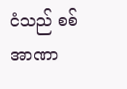ငံသည် စစ်အာဏာ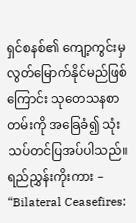ရှင်စနစ်၏ ကျော့ကွင်းမှ လွတ်မြောက်နိုင်မည်ဖြစ်ကြောင်း သုတေသနစာတမ်းကို အခြေခံ၍ သုံးသပ်တင်ပြအပ်ပါသည်။
ရည်ညွှန်းကိုးကား – “Bilateral Ceasefires: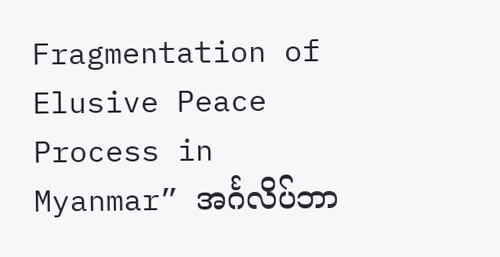Fragmentation of Elusive Peace Process in Myanmar” အင်္ဂလိပ်ဘာ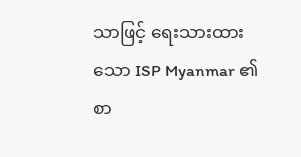သာဖြင့် ရေးသားထားသော ISP Myanmar ၏ စာ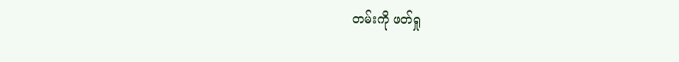တမ်းကို ဖတ်ရှု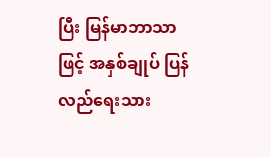ပြီး မြန်မာဘာသာဖြင့် အနှစ်ချုပ် ပြန်လည်ရေးသား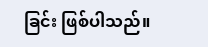ခြင်း ဖြစ်ပါသည်။